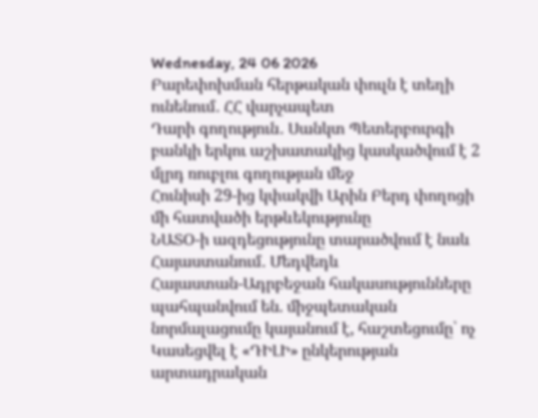Wednesday, 24 06 2026
Բարեփոխման հերթական փուլն է տեղի ունենում․ ՀՀ վարչապետ
Դարի գողություն․ Սանկտ Պետերբուրգի բանկի երկու աշխատակից կասկածվում է 2 մլրդ ռուբլու գողության մեջ
Հունիսի 29-ից կփակվի Արին Բերդ փողոցի մի հատվածի երթևեկությունը
ՆԱՏՕ-ի ազդեցությունը տարածվում է նաև Հայաստանում․ Մեդվեդև
Հայաստան-Ադրբեջան հակասությունները պահպանվում են. միջպետական նորմալացումը կայանում է, հաշտեցումը՝ ոչ
Կասեցվել է «ԴԻԼԻ» ընկերության արտադրական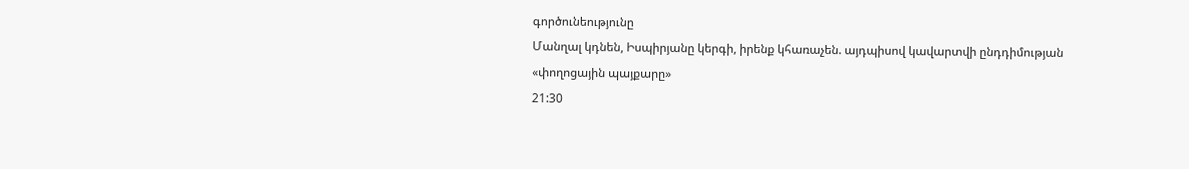գործունեությունը
Մանղալ կդնեն, Իսպիրյանը կերգի, իրենք կհառաչեն. այդպիսով կավարտվի ընդդիմության «փողոցային պայքարը»
21:30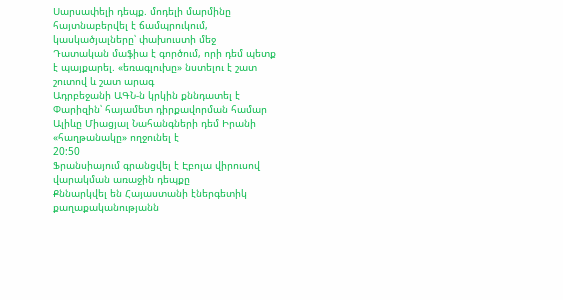Սարսափելի դեպք. մոդելի մարմինը հայտնաբերվել է ճամպրուկում, կասկածյալները՝ փախուստի մեջ
Դատական մաֆիա է գործում, որի դեմ պետք է պայքարել. «եռագլուխը» նստելու է շատ շուտով և շատ արագ
Ադրբեջանի ԱԳՆ-ն կրկին քննդատել է Փարիզին՝ հայամետ դիրքավորման համար
Ալիևը Միացյալ Նահանգների դեմ Իրանի «հաղթանակը» ողջունել է
20:50
Ֆրանսիայում գրանցվել է Էբոլա վիրուսով վարակման առաջին դեպքը
Քննարկվել են Հայաստանի էներգետիկ քաղաքականությանն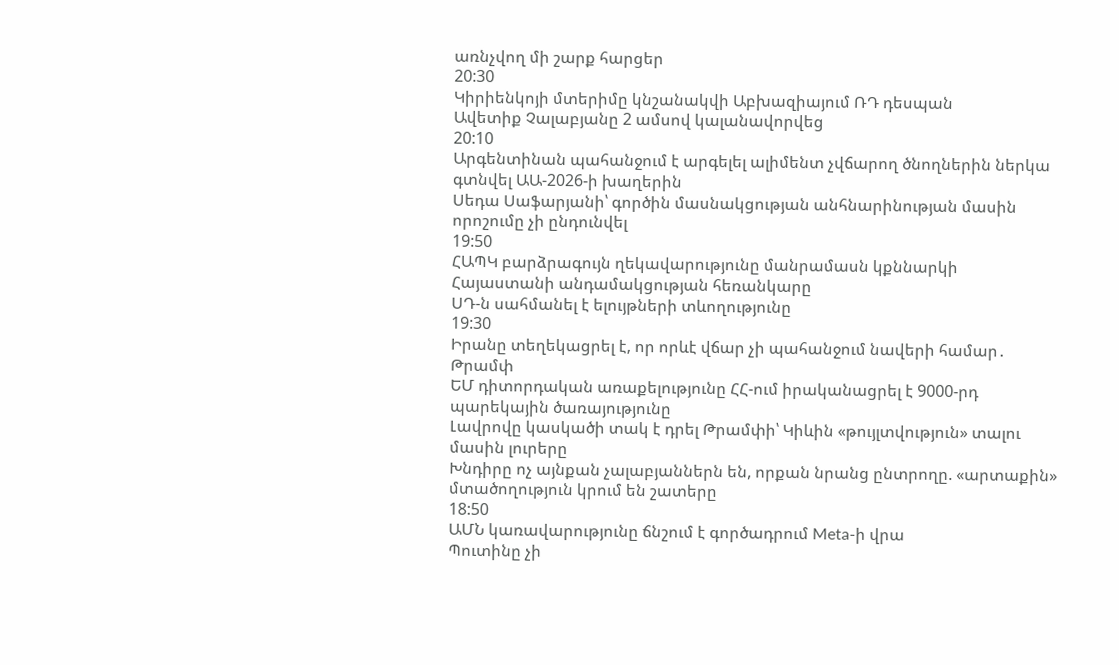առնչվող մի շարք հարցեր
20:30
Կիրիենկոյի մտերիմը կնշանակվի Աբխազիայում ՌԴ դեսպան
Ավետիք Չալաբյանը 2 ամսով կալանավորվեց
20:10
Արգենտինան պահանջում է արգելել ալիմենտ չվճարող ծնողներին ներկա գտնվել ԱԱ-2026-ի խաղերին
Սեդա Սաֆարյանի՝ գործին մասնակցության անհնարինության մասին որոշումը չի ընդունվել
19:50
ՀԱՊԿ բարձրագույն ղեկավարությունը մանրամասն կքննարկի Հայաստանի անդամակցության հեռանկարը
ՍԴ-ն սահմանել է ելույթների տևողությունը
19:30
Իրանը տեղեկացրել է, որ որևէ վճար չի պահանջում նավերի համար․ Թրամփ
ԵՄ դիտորդական առաքելությունը ՀՀ-ում իրականացրել է 9000-րդ պարեկային ծառայությունը
Լավրովը կասկածի տակ է դրել Թրամփի՝ Կիևին «թույլտվություն» տալու մասին լուրերը
Խնդիրը ոչ այնքան չալաբյաններն են, որքան նրանց ընտրողը. «արտաքին» մտածողություն կրում են շատերը
18:50
ԱՄՆ կառավարությունը ճնշում է գործադրում Meta-ի վրա
Պուտինը չի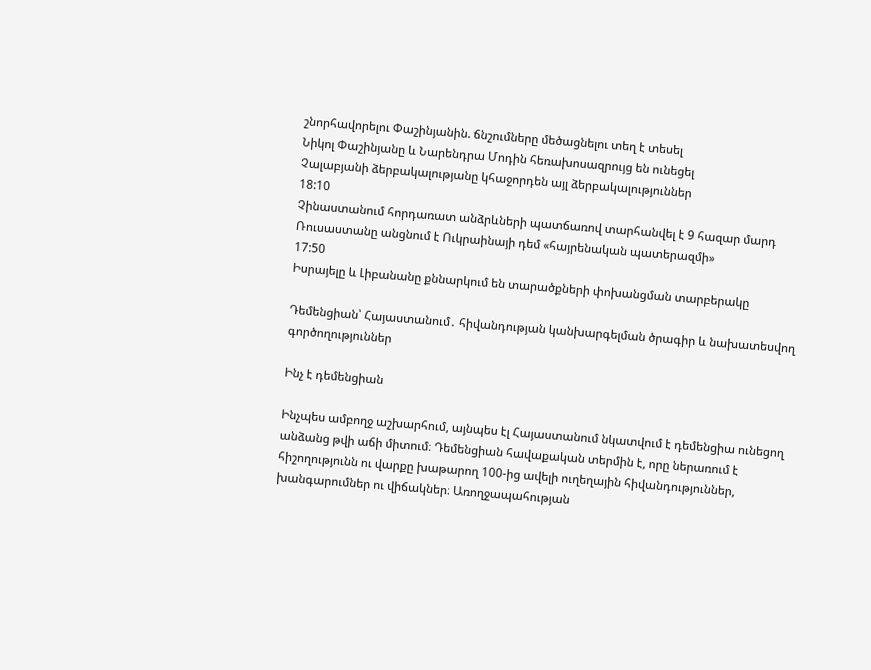շնորհավորելու Փաշինյանին. ճնշումները մեծացնելու տեղ է տեսել
Նիկոլ Փաշինյանը և Նարենդրա Մոդին հեռախոսազրույց են ունեցել
Չալաբյանի ձերբակալությանը կհաջորդեն այլ ձերբակալություններ
18:10
Չինաստանում հորդառատ անձրևների պատճառով տարհանվել է 9 հազար մարդ
Ռուսաստանը անցնում է Ուկրաինայի դեմ «հայրենական պատերազմի»
17:50
Իսրայելը և Լիբանանը քննարկում են տարածքների փոխանցման տարբերակը

Դեմենցիան՝ Հայաստանում․ հիվանդության կանխարգելման ծրագիր և նախատեսվող գործողություններ

Ինչ է դեմենցիան

Ինչպես ամբողջ աշխարհում, այնպես էլ Հայաստանում նկատվում է դեմենցիա ունեցող  անձանց թվի աճի միտում։ Դեմենցիան հավաքական տերմին է, որը ներառում է հիշողությունն ու վարքը խաթարող 100-ից ավելի ուղեղային հիվանդություններ, խանգարումներ ու վիճակներ։ Առողջապահության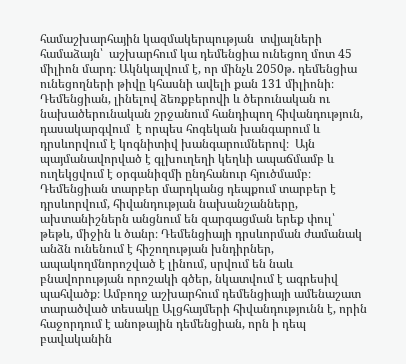համաշխարհային կազմակերպության  տվյալների համաձայն՝  աշխարհում կա դեմենցիա ունեցող մոտ 45 միլիոն մարդ։ Ակնկալվում է, որ մինչև 2050թ. դեմենցիա ունեցողների թիվը կհասնի ավելի քան 131 միլիոնի։ Դեմենցիան, լինելով ձեռքբերովի և ծերունական ու նախածերունական շրջանում հանդիպող հիվանդություն,  դասակարգվում  է որպես հոգեկան խանգարում և դրսևորվում է կոգնիտիվ խանգարումներով։  Այն պայմանավորված է գլխուղեղի կեղևի ապաճմամբ և ուղեկցվում է օրգանիզմի ընդհանուր հյուծմամբ։ Դեմենցիան տարբեր մարդկանց դեպքում տարբեր է դրսևորվում, հիվանդության նախանշանները, ախտանիշներն անցնում են զարգացման երեք փուլ՝ թեթև, միջին և ծանր։ Դեմենցիայի դրսևորման ժամանակ անձն ունենում է հիշողության խնդիրներ, ապակողմնորոշված է լինում, սրվում են նաև բնավորության որոշակի գծեր, նկատվում է ագրեսիվ պահվածք։ Ամբողջ աշխարհում դեմենցիայի ամենաշատ տարածված տեսակը Ալցհայմերի հիվանդությունն է, որին հաջորդում է անոթային դեմենցիան, որն ի դեպ բավականին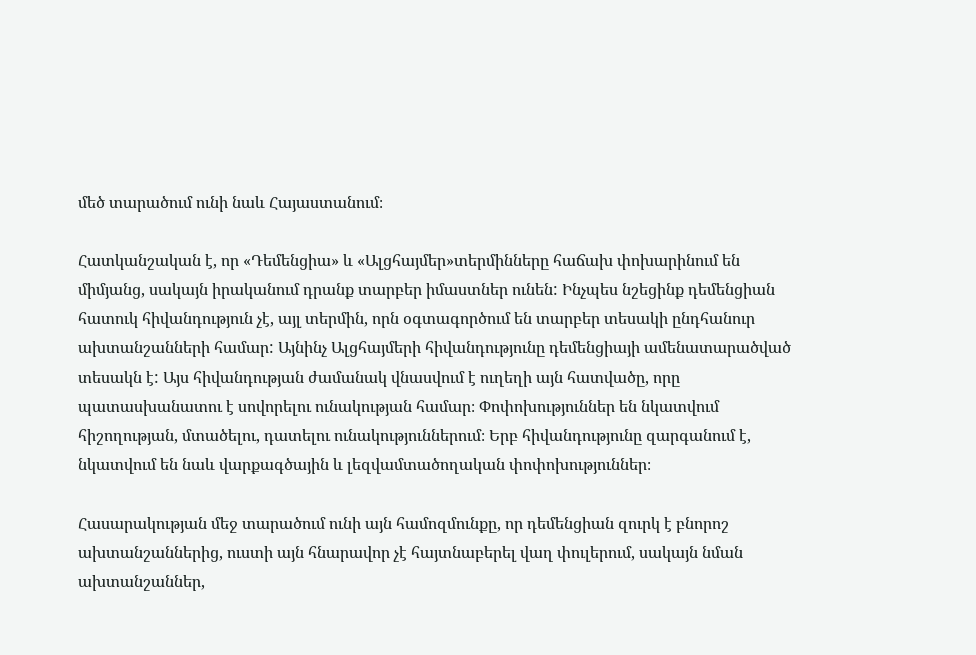մեծ տարածում ունի նաև Հայաստանում։

Հատկանշական է, որ «Դեմենցիա» և «Ալցհայմեր»տերմինները հաճախ փոխարինում են միմյանց, սակայն իրականում դրանք տարբեր իմաստներ ունեն: Ինչպես նշեցինք դեմենցիան հատուկ հիվանդություն չէ, այլ տերմին, որն օգտագործում են տարբեր տեսակի ընդհանուր ախտանշանների համար: Այնինչ Ալցհայմերի հիվանդությունը դեմենցիայի ամենատարածված տեսակն է: Այս հիվանդության ժամանակ վնասվում է ուղեղի այն հատվածը, որը պատասխանատու է սովորելու ունակության համար։ Փոփոխություններ են նկատվում հիշողության, մտածելու, դատելու ունակություններում։ Երբ հիվանդությունը զարգանում է, նկատվում են նաև վարքագծային և լեզվամտածողական փոփոխություններ։

Հասարակության մեջ տարածում ունի այն համոզմունքը, որ դեմենցիան զուրկ է բնորոշ ախտանշաններից, ուստի այն հնարավոր չէ հայտնաբերել վաղ փուլերում, սակայն նման ախտանշաններ,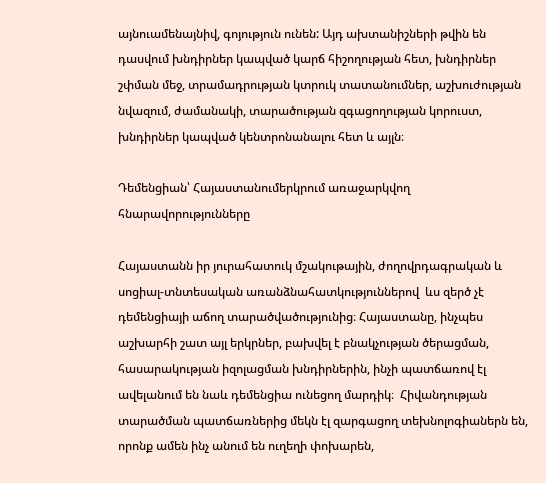այնուամենայնիվ, գոյություն ունեն: Այդ ախտանիշների թվին են դասվում խնդիրներ կապված կարճ հիշողության հետ, խնդիրներ շփման մեջ, տրամադրության կտրուկ տատանումներ, աշխուժության նվազում, ժամանակի, տարածության զգացողության կորուստ, խնդիրներ կապված կենտրոնանալու հետ և այլն։

Դեմենցիան՝ Հայաստանումերկրում առաջարկվող հնարավորությունները

Հայաստանն իր յուրահատուկ մշակութային, ժողովրդագրական և սոցիալ-տնտեսական առանձնահատկություններով  ևս զերծ չէ դեմենցիայի աճող տարածվածությունից։ Հայաստանը, ինչպես աշխարհի շատ այլ երկրներ, բախվել է բնակչության ծերացման, հասարակության իզոլացման խնդիրներին, ինչի պատճառով էլ ավելանում են նաև դեմենցիա ունեցող մարդիկ։  Հիվանդության տարածման պատճառներից մեկն էլ զարգացող տեխնոլոգիաներն են, որոնք ամեն ինչ անում են ուղեղի փոխարեն,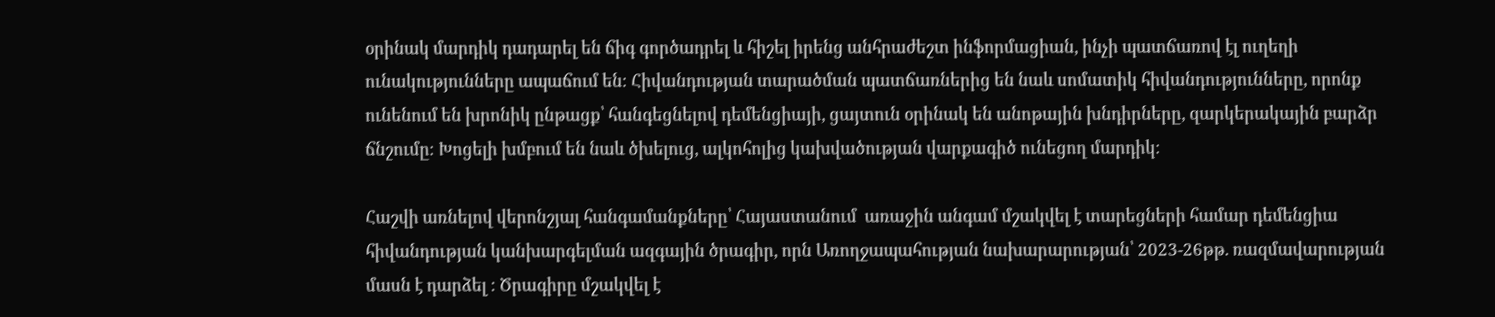օրինակ մարդիկ դադարել են ճիգ գործադրել և հիշել իրենց անհրաժեշտ ինֆորմացիան, ինչի պատճառով էլ ուղեղի ունակությունները ապաճում են։ Հիվանդության տարածման պատճառներից են նաև սոմատիկ հիվանդությունները, որոնք ունենում են խրոնիկ ընթացք՝ հանգեցնելով դեմենցիայի, ցայտուն օրինակ են անոթային խնդիրները, զարկերակային բարձր ճնշումը։ Խոցելի խմբում են նաև ծխելուց, ալկոհոլից կախվածության վարքագիծ ունեցող մարդիկ։

Հաշվի առնելով վերոնշյալ հանգամանքները՝ Հայաստանում  առաջին անգամ մշակվել է տարեցների համար դեմենցիա հիվանդության կանխարգելման ազգային ծրագիր, որն Առողջապահության նախարարության՝ 2023-26թթ. ռազմավարության մասն է դարձել ։ Ծրագիրը մշակվել է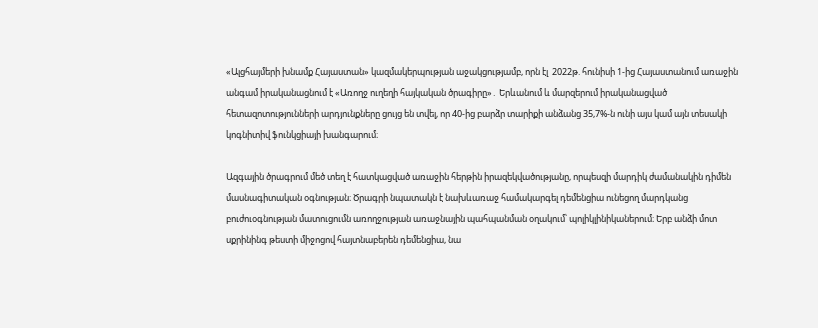«Ալցհայմերի խնամք Հայաստան» կազմակերպության աջակցությամբ, որն էլ  2022թ. հունիսի 1-ից Հայաստանում առաջին անգամ իրականացնում է «Առողջ ուղեղի հայկական ծրագիրը»․ Երևանում և մարզերում իրականացված հետազոտությունների արդյունքները ցույց են տվել, որ 40-ից բարձր տարիքի անձանց 35,7%-ն ունի այս կամ այն տեսակի կոգնիտիվ ֆունկցիայի խանգարում։

Ազգային ծրագրում մեծ տեղ է հատկացված առաջին հերթին իրազեկվածությանը, որպեսզի մարդիկ ժամանակին դիմեն մասնագիտական օգնության։ Ծրագրի նպատակն է նախևառաջ համակարգել դեմենցիա ունեցող մարդկանց բուժուօգնության մատուցումն առողջության առաջնային պահպանման օղակում՝ պոլիկլինիկաներում։ Երբ անձի մոտ սքրինինգ թեստի միջոցով հայտնաբերեն դեմենցիա, նա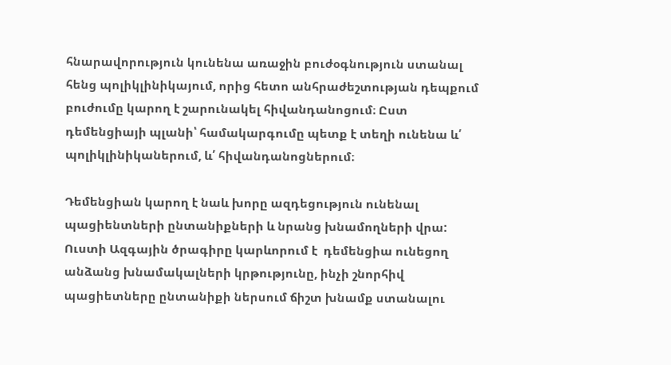հնարավորություն կունենա առաջին բուժօգնություն ստանալ հենց պոլիկլինիկայում, որից հետո անհրաժեշտության դեպքում բուժումը կարող է շարունակել հիվանդանոցում։ Ըստ դեմենցիայի պլանի՝ համակարգումը պետք է տեղի ունենա և՛ պոլիկլինիկաներում, և՛ հիվանդանոցներում։

Դեմենցիան կարող է նաև խորը ազդեցություն ունենալ պացիենտների ընտանիքների և նրանց խնամողների վրա: Ուստի Ազգային ծրագիրը կարևորում է  դեմենցիա ունեցող անձանց խնամակալների կրթությունը, ինչի շնորհիվ պացիետները ընտանիքի ներսում ճիշտ խնամք ստանալու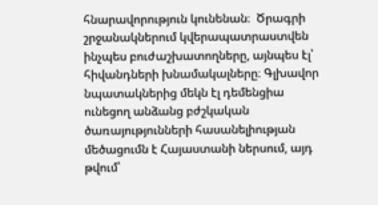հնարավորություն կունենան։  Ծրագրի շրջանակներում կվերապատրաստվեն ինչպես բուժաշխատողները, այնպես էլ՝ հիվանդների խնամակալները։ Գլխավոր նպատակներից մեկն էլ դեմենցիա ունեցող անձանց բժշկական ծառայությունների հասանելիության մեծացումն է Հայաստանի ներսում, այդ թվում՝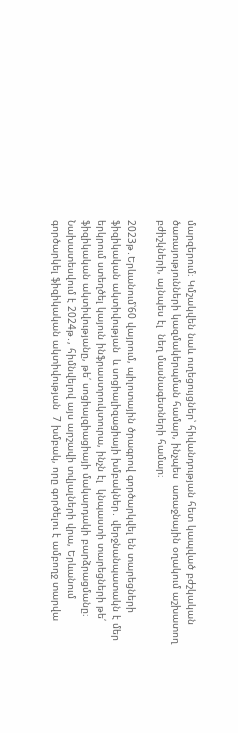մարզերում։ Կմշակվեն նաև ուղեցույցներ՝ հիվանդության հետ կապված բժշկական ծառայությունների կազմակերպման համար, ինչպես  առաջնային օղակում աշխատող բժիշկների, այնպես էլ  նեղ մասնագետների համար։

2023թ․Երևանում՝60 վայրում, պիլոտային ծրագրով գործարկվել են տարեցների ֆիզիկական ակտիվության  և սոցիալիզացիայի խմբակներ․ վերջնանպատակն է մեր երկրում ստեղծել կայուն ինֆրաստրուկտուրա, ինչն էլ  կնպաստի տարեցների թե՛ ֆիզիկական ակտիվությանը, թե՛ սոցիալզիացիայի մակարդակի բարձրացմանը։  Նախատեսվում է 2024թ․, հիմնվելով այս արշավի տվյալների վրա, Երևանում գործարկել ֆիզիկական ակտիվության  7 խմբակ, որը գործելու է ամբողջ տարվա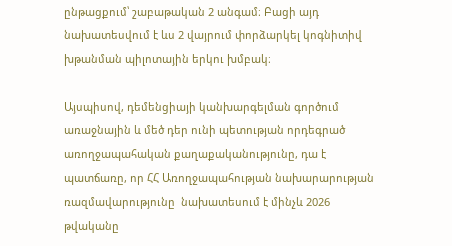ընթացքում՝ շաբաթական 2 անգամ։ Բացի այդ նախատեսվում է ևս 2 վայրում փորձարկել կոգնիտիվ խթանման պիլոտային երկու խմբակ։

Այսպիսով, դեմենցիայի կանխարգելման գործում առաջնային և մեծ դեր ունի պետության որդեգրած առողջապահական քաղաքականությունը, դա է պատճառը, որ ՀՀ Առողջապահության նախարարության ռազմավարությունը  նախատեսում է մինչև 2026 թվականը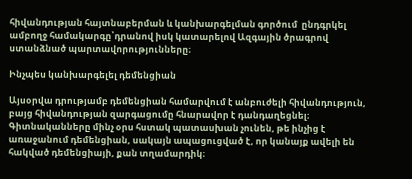հիվանդության հայտնաբերման և կանխարգելման գործում  ընդգրկել ամբողջ համակարգը՝դրանով իսկ կատարելով Ազգային ծրագրով  ստանձնած պարտավորությունները։

Ինչպես կանխարգելել դեմենցիան

Այսօրվա դրությամբ դեմենցիան համարվում է անբուժելի հիվանդություն, բայց հիվանդության զարգացումը հնարավոր է դանդաղեցնել։ Գիտնականները մինչ օրս հստակ պատասխան չունեն, թե ինչից է առաջանում դեմենցիան, սակայն ապացուցված է, որ կանայք ավելի են հակված դեմենցիայի, քան տղամարդիկ։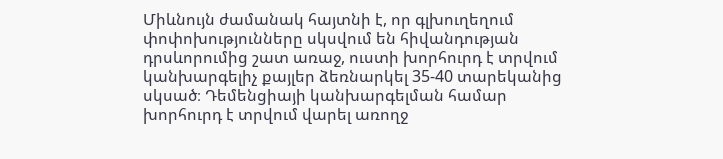Միևնույն ժամանակ հայտնի է, որ գլխուղեղում փոփոխությունները սկսվում են հիվանդության դրսևորումից շատ առաջ, ուստի խորհուրդ է տրվում կանխարգելիչ քայլեր ձեռնարկել 35-40 տարեկանից սկսած։ Դեմենցիայի կանխարգելման համար խորհուրդ է տրվում վարել առողջ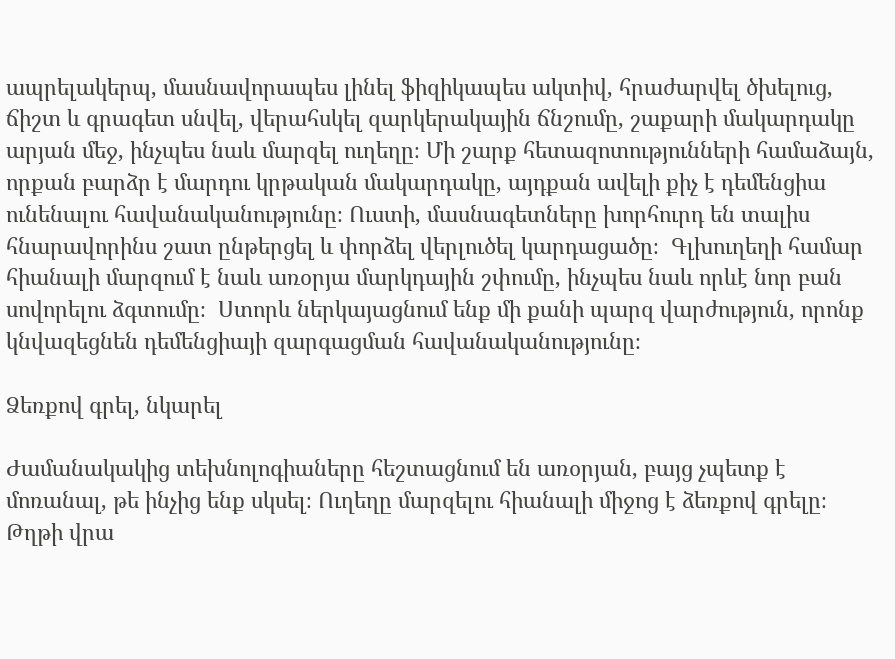ապրելակերպ, մասնավորապես լինել ֆիզիկապես ակտիվ, հրաժարվել ծխելուց, ճիշտ և գրագետ սնվել, վերահսկել զարկերակային ճնշումը, շաքարի մակարդակը արյան մեջ, ինչպես նաև մարզել ուղեղը։ Մի շարք հետազոտությունների համաձայն, որքան բարձր է մարդու կրթական մակարդակը, այդքան ավելի քիչ է դեմենցիա ունենալու հավանականությունը։ Ուստի, մասնագետները խորհուրդ են տալիս հնարավորինս շատ ընթերցել և փորձել վերլուծել կարդացածը։  Գլխուղեղի համար հիանալի մարզում է նաև առօրյա մարկդային շփումը, ինչպես նաև որևէ նոր բան սովորելու ձգտումը։  Ստորև ներկայացնում ենք մի քանի պարզ վարժություն, որոնք կնվազեցնեն դեմենցիայի զարգացման հավանականությունը։

Ձեռքով գրել, նկարել

Ժամանակակից տեխնոլոգիաները հեշտացնում են առօրյան, բայց չպետք է մոռանալ, թե ինչից ենք սկսել։ Ուղեղը մարզելու հիանալի միջոց է ձեռքով գրելը։ Թղթի վրա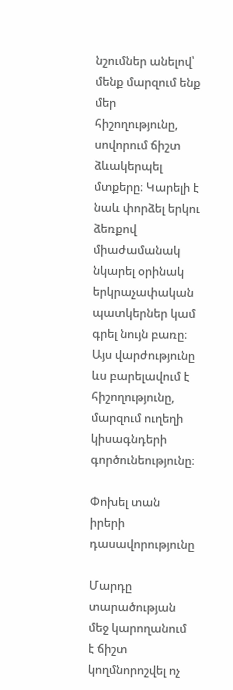նշումներ անելով՝ մենք մարզում ենք մեր հիշողությունը, սովորում ճիշտ ձևակերպել մտքերը։ Կարելի է նաև փորձել երկու ձեռքով միաժամանակ նկարել օրինակ երկրաչափական պատկերներ կամ գրել նույն բառը։ Այս վարժությունը ևս բարելավում է հիշողությունը, մարզում ուղեղի կիսագնդերի գործունեությունը։

Փոխել տան իրերի դասավորությունը

Մարդը տարածության մեջ կարողանում է ճիշտ կողմնորոշվել ոչ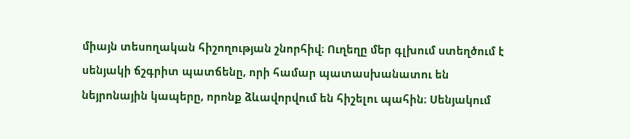միայն տեսողական հիշողության շնորհիվ։ Ուղեղը մեր գլխում ստեղծում է սենյակի ճշգրիտ պատճենը, որի համար պատասխանատու են նեյրոնային կապերը, որոնք ձևավորվում են հիշելու պահին։ Սենյակում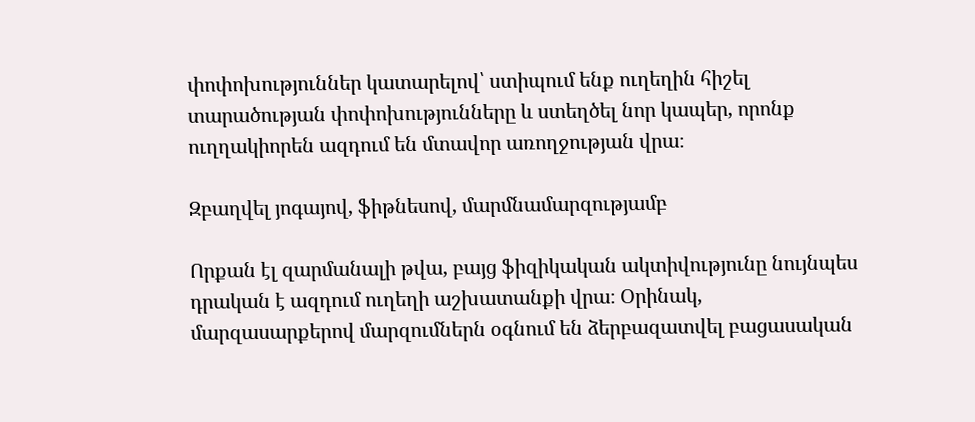փոփոխություններ կատարելով՝ ստիպում ենք ուղեղին հիշել տարածության փոփոխությունները և ստեղծել նոր կապեր, որոնք ուղղակիորեն ազդում են մտավոր առողջության վրա։

Զբաղվել յոգայով, ֆիթնեսով, մարմնամարզությամբ

Որքան էլ զարմանալի թվա, բայց ֆիզիկական ակտիվությունը նույնպես դրական է ազդում ուղեղի աշխատանքի վրա։ Օրինակ, մարզասարքերով մարզումներն օգնում են ձերբազատվել բացասական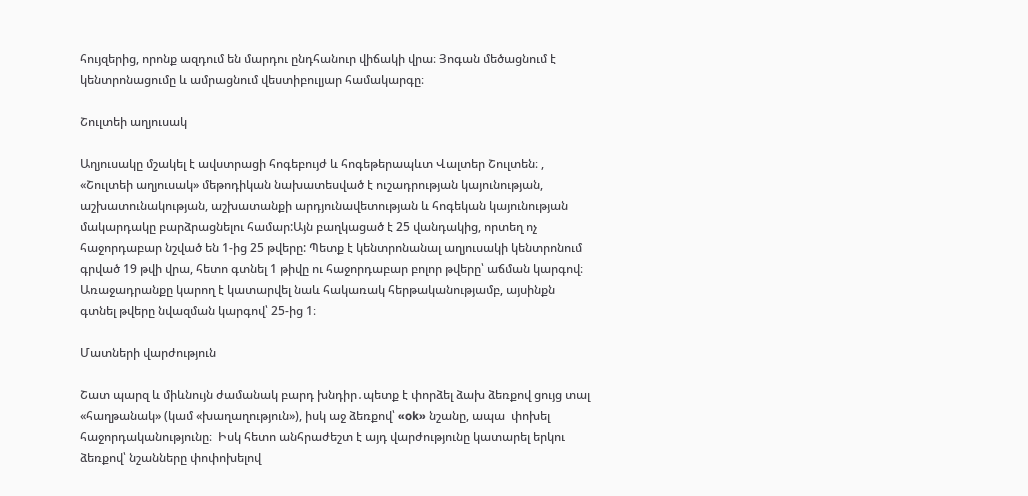հույզերից, որոնք ազդում են մարդու ընդհանուր վիճակի վրա։ Յոգան մեծացնում է կենտրոնացումը և ամրացնում վեստիբուլյար համակարգը։

Շուլտեի աղյուսակ

Աղյուսակը մշակել է ավստրացի հոգեբույժ և հոգեթերապևտ Վալտեր Շուլտեն։ , «Շուլտեի աղյուսակ» մեթոդիկան նախատեսված է ուշադրության կայունության, աշխատունակության, աշխատանքի արդյունավետության և հոգեկան կայունության մակարդակը բարձրացնելու համար:Այն բաղկացած է 25 վանդակից, որտեղ ոչ հաջորդաբար նշված են 1-ից 25 թվերը: Պետք է կենտրոնանալ աղյուսակի կենտրոնում գրված 19 թվի վրա, հետո գտնել 1 թիվը ու հաջորդաբար բոլոր թվերը՝ աճման կարգով։ Առաջադրանքը կարող է կատարվել նաև հակառակ հերթականությամբ, այսինքն գտնել թվերը նվազման կարգով՝ 25-ից 1։

Մատների վարժություն

Շատ պարզ և միևնույն ժամանակ բարդ խնդիր․պետք է փորձել ձախ ձեռքով ցույց տալ «հաղթանակ» (կամ «խաղաղություն»), իսկ աջ ձեռքով՝ «ok» նշանը, ապա  փոխել հաջորդականությունը։  Իսկ հետո անհրաժեշտ է այդ վարժությունը կատարել երկու ձեռքով՝ նշանները փոփոխելով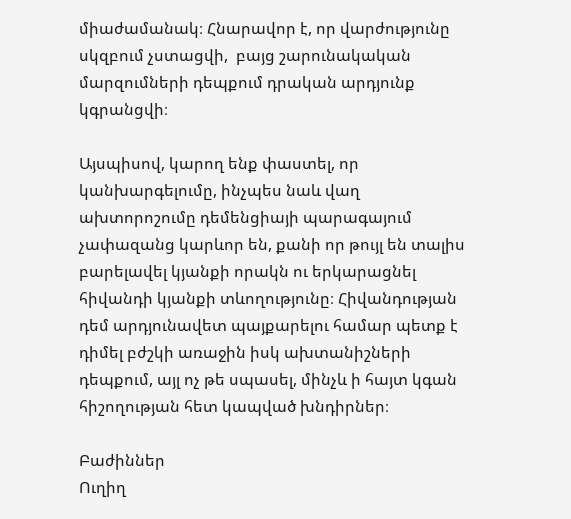միաժամանակ։ Հնարավոր է, որ վարժությունը սկզբում չստացվի,  բայց շարունակական մարզումների դեպքում դրական արդյունք կգրանցվի։

Այսպիսով, կարող ենք փաստել, որ կանխարգելումը, ինչպես նաև վաղ ախտորոշումը դեմենցիայի պարագայում չափազանց կարևոր են, քանի որ թույլ են տալիս բարելավել կյանքի որակն ու երկարացնել հիվանդի կյանքի տևողությունը։ Հիվանդության դեմ արդյունավետ պայքարելու համար պետք է դիմել բժշկի առաջին իսկ ախտանիշների դեպքում, այլ ոչ թե սպասել, մինչև ի հայտ կգան հիշողության հետ կապված խնդիրներ։

Բաժիններ
Ուղիղ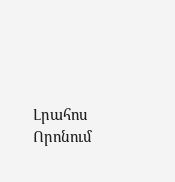Լրահոս
Որոնում